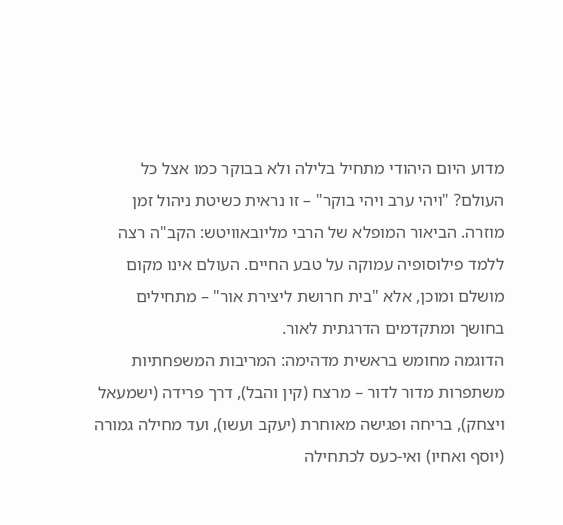מדוע היום היהודי מתחיל בלילה ולא בבוקר כמו אצל כל העולם? "ויהי ערב ויהי בוקר" – זו נראית כשיטת ניהול זמן מוזרה. הביאור המופלא של הרבי מליובאוויטש: הקב"ה רצה ללמד פילוסופיה עמוקה על טבע החיים. העולם אינו מקום מושלם ומוכן, אלא "בית חרושת ליצירת אור" – מתחילים בחושך ומתקדמים הדרגתית לאור.
הדוגמה מחומש בראשית מדהימה: המריבות המשפחתיות משתפרות מדור לדור – מרצח (קין והבל), דרך פרידה (ישמעאל ויצחק), בריחה ופגישה מאוחרת (יעקב ועשו), ועד מחילה גמורה (יוסף ואחיו) ואי-כעס לכתחילה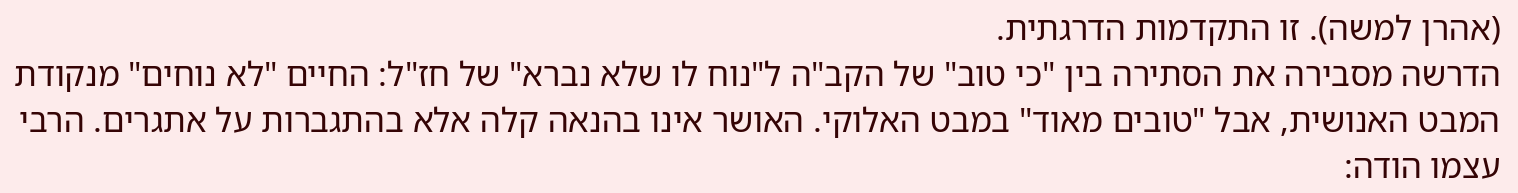(אהרן למשה). זו התקדמות הדרגתית.
הדרשה מסבירה את הסתירה בין "כי טוב" של הקב"ה ל"נוח לו שלא נברא" של חז"ל: החיים "לא נוחים" מנקודת המבט האנושית, אבל "טובים מאוד" במבט האלוקי. האושר אינו בהנאה קלה אלא בהתגברות על אתגרים. הרבי עצמו הודה: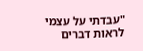"עבדתי על עצמי לראות דברים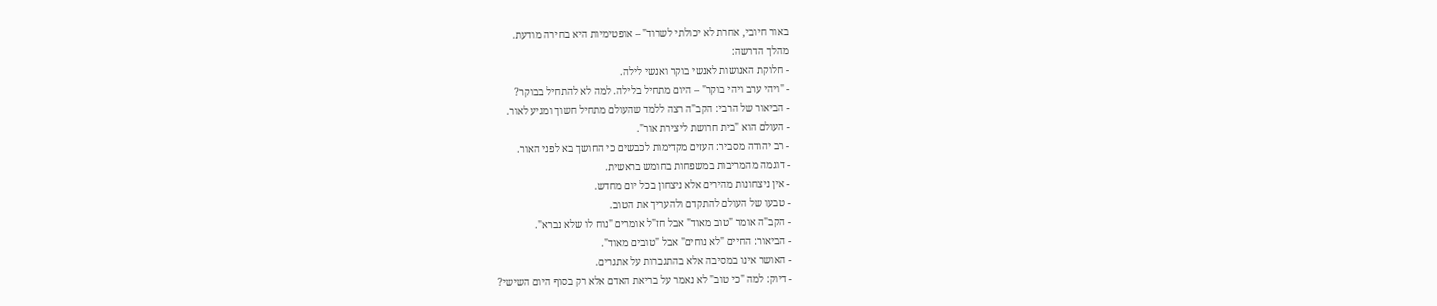באור חיובי, אחרת לא יכולתי לשרוד" – אופטימיות היא בחירה מודעת.
מהלך הדרשה:
- חלוקת האנושות לאנשי בוקר ואנשי לילה.
- "ויהי ערב ויהי בוקר" – היום מתחיל בלילה. למה לא להתחיל בבוקר?
- הביאור של הרבי: הקב"ה רצה ללמד שהעולם מתחיל חשוך ומגיע לאור.
- העולם הוא "בית חרושת ליצירת אור".
- רב יהודה מסביר: העזים מקדימות לכבשים כי החושך בא לפני האור.
- דוגמה מהמריבות במשפחות בחומש בראשית.
- אין ניצחונות מהירים אלא ניצחון בכל יום מחדש.
- טבעו של העולם להתקדם ולהעריך את הטוב.
- הקב"ה אומר "טוב מאוד" אבל חז"ל אומרים "נוח לו שלא נברא".
- הביאור: החיים "לא נוחים" אבל "טובים מאוד".
- האושר אינו במסיבה אלא בהתגברות על אתגרים.
- דיוק: למה "כי טוב" לא נאמר על בריאת האדם אלא רק בסוף היום השישי?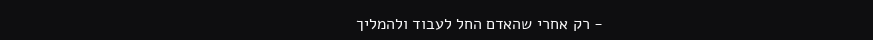- רק אחרי שהאדם החל לעבוד ולהמליך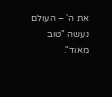את ה' – העולם נעשה "טוב מאוד".